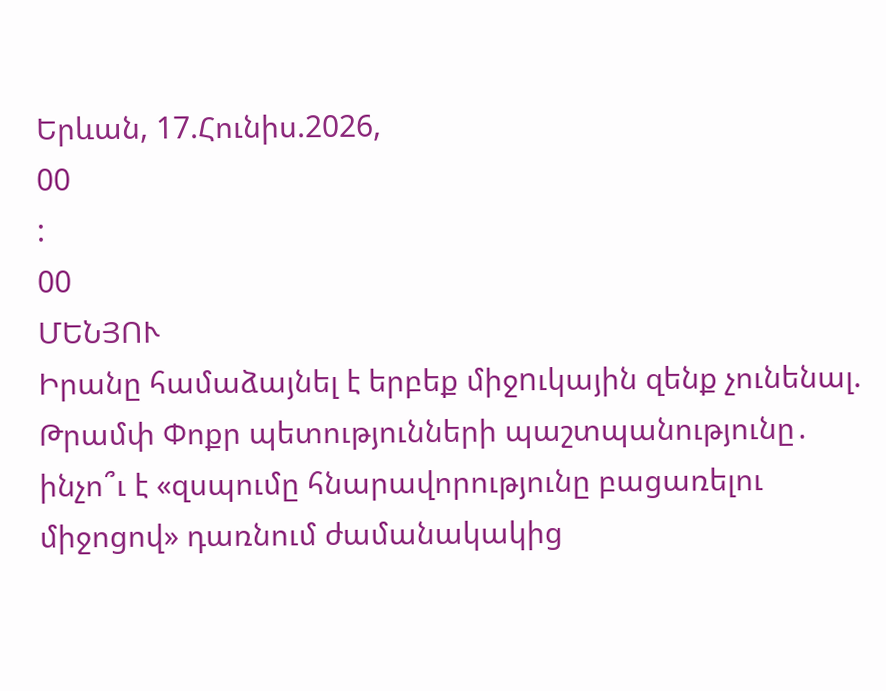Երևան, 17.Հունիս.2026,
00
:
00
ՄԵՆՅՈՒ
Իրանը համաձայնել է երբեք միջnւկային զենք չունենալ. Թրամփ Փոքր պետությունների պաշտպանությունը․ ինչո՞ւ է «զսպումը հնարավորությունը բացառելու միջոցով» դառնում ժամանակակից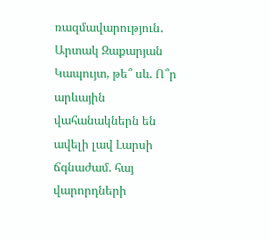ռազմավարություն․ Արտակ Զաքարյան Կապույտ, թե՞ սև. Ո՞ր արևային վահանակներն են ավելի լավ Լարսի ճգնաժամ. հայ վարորդների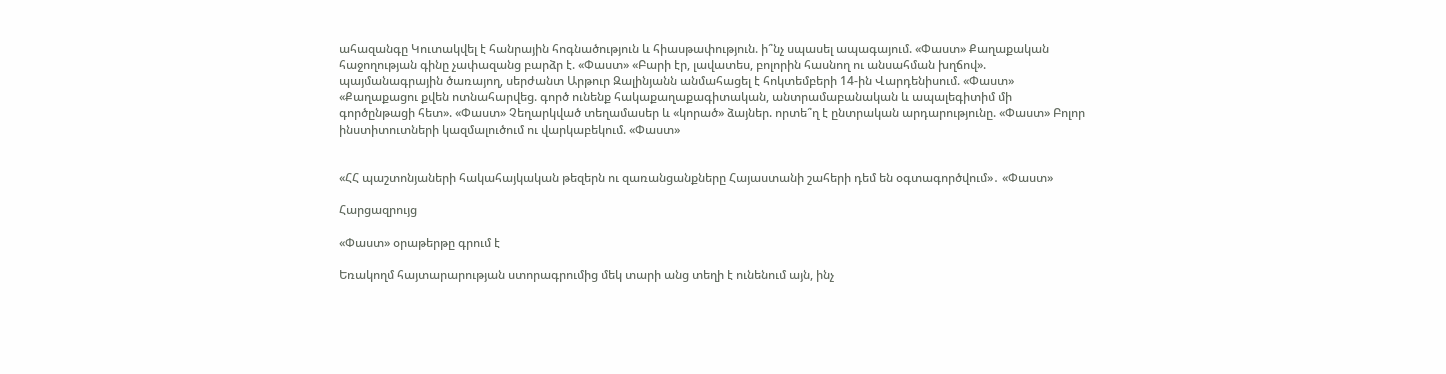ահազանգը Կուտակվել է հանրային հոգնածություն և հիասթափություն. ի՞նչ սպասել ապագայում. «Փաստ» Քաղաքական հաջողության գինը չափազանց բարձր է. «Փաստ» «Բարի էր, լավատես, բոլորին հասնող ու անսահման խղճով». պայմանագրային ծառայող, սերժանտ Արթուր Զալինյանն անմահացել է հոկտեմբերի 14-ին Վարդենիսում. «Փաստ» «Քաղաքացու քվեն ոտնահարվեց. գործ ունենք հակաքաղաքագիտական, անտրամաբանական և ապալեգիտիմ մի գործընթացի հետ». «Փաստ» Չեղարկված տեղամասեր և «կորած» ձայներ. որտե՞ղ է ընտրական արդարությունը. «Փաստ» Բոլոր ինստիտուտների կազմալուծում ու վարկաբեկում. «Փաստ»


«ՀՀ պաշտոնյաների հակահայկական թեզերն ու զառանցանքները Հայաստանի շահերի դեմ են օգտագործվում»․ «Փաստ»

Հարցազրույց

«Փաստ» օրաթերթը գրում է

Եռակողմ հայտարարության ստորագրումից մեկ տարի անց տեղի է ունենում այն, ինչ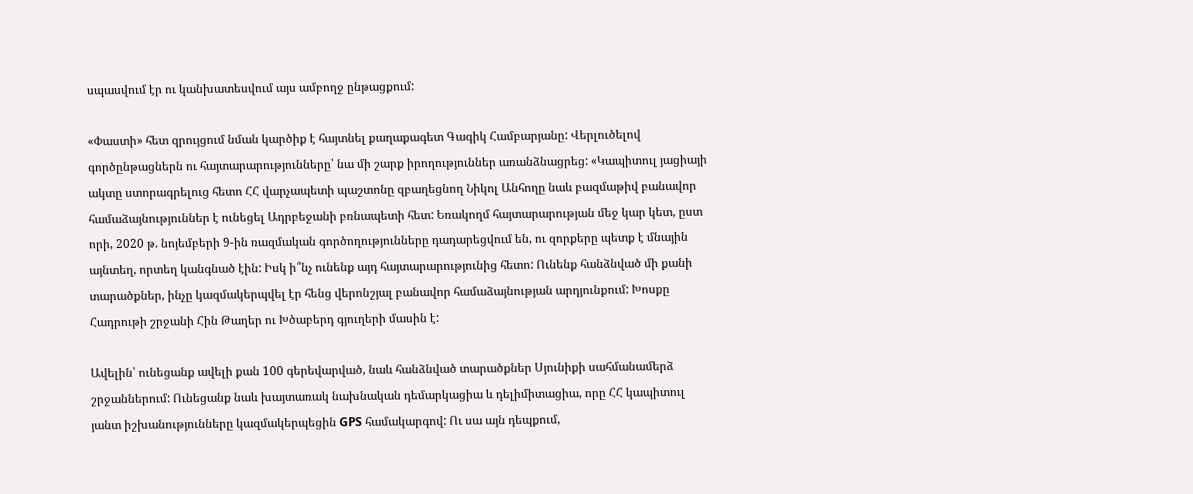սպասվում էր ու կանխատեսվում այս ամբողջ ընթացքում:

«Փաստի» հետ զրույցում նման կարծիք է հայտնել քաղաքագետ Գագիկ Համբարյանը: Վերլուծելով գործընթացներն ու հայտարարությունները՝ նա մի շարք իրողություններ առանձնացրեց: «Կապիտուլ յացիայի ակտը ստորագրելուց հետո ՀՀ վարչապետի պաշտոնը զբաղեցնող Նիկոլ Անհողը նաև բազմաթիվ բանավոր համաձայնություններ է ունեցել Ադրբեջանի բռնապետի հետ: Եռակողմ հայտարարության մեջ կար կետ, ըստ որի, 2020 թ. նոյեմբերի 9-ին ռազմական գործողությունները դադարեցվում են, ու զորքերը պետք է մնային այնտեղ, որտեղ կանգնած էին: Իսկ ի՞նչ ունենք այդ հայտարարությունից հետո: Ունենք հանձնված մի քանի տարածքներ, ինչը կազմակերպվել էր հենց վերոնշյալ բանավոր համաձայնության արդյունքում: Խոսքը Հադրութի շրջանի Հին Թաղեր ու Խծաբերդ գյուղերի մասին է:

Ավելին՝ ունեցանք ավելի քան 100 գերեվարված, նաև հանձնված տարածքներ Սյունիքի սահմանամերձ շրջաններում: Ունեցանք նաև խայտառակ նախնական դեմարկացիա և դելիմիտացիա, որը ՀՀ կապիտուլ յանտ իշխանությունները կազմակերպեցին GPS համակարգով: Ու սա այն դեպքում,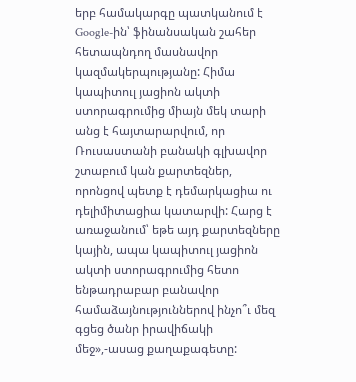երբ համակարգը պատկանում է Google-ին՝ ֆինանսական շահեր հետապնդող մասնավոր կազմակերպությանը: Հիմա կապիտուլ յացիոն ակտի ստորագրումից միայն մեկ տարի անց է հայտարարվում, որ Ռուսաստանի բանակի գլխավոր շտաբում կան քարտեզներ, որոնցով պետք է դեմարկացիա ու դելիմիտացիա կատարվի: Հարց է առաջանում՝ եթե այդ քարտեզները կային, ապա կապիտուլ յացիոն ակտի ստորագրումից հետո ենթադրաբար բանավոր համաձայնություններով ինչո՞ւ մեզ գցեց ծանր իրավիճակի մեջ»,-ասաց քաղաքագետը: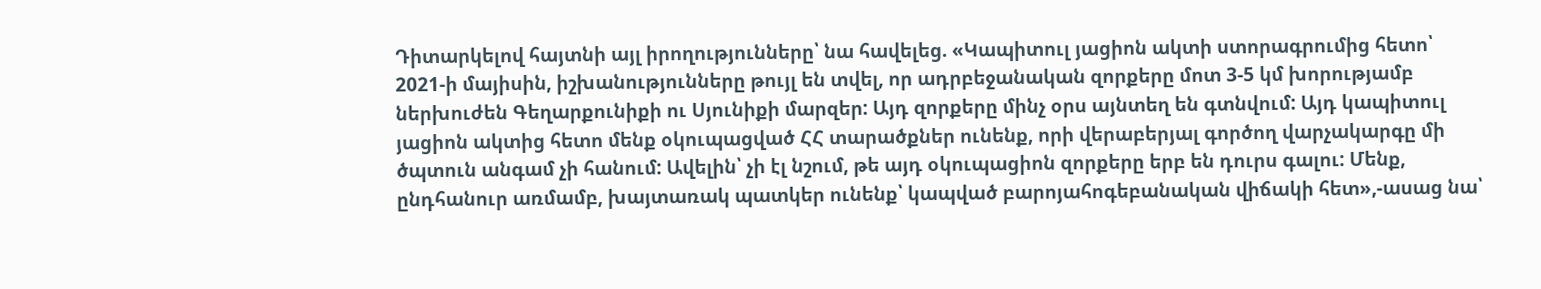Դիտարկելով հայտնի այլ իրողությունները՝ նա հավելեց. «Կապիտուլ յացիոն ակտի ստորագրումից հետո՝ 2021-ի մայիսին, իշխանությունները թույլ են տվել, որ ադրբեջանական զորքերը մոտ 3-5 կմ խորությամբ ներխուժեն Գեղարքունիքի ու Սյունիքի մարզեր: Այդ զորքերը մինչ օրս այնտեղ են գտնվում: Այդ կապիտուլ յացիոն ակտից հետո մենք օկուպացված ՀՀ տարածքներ ունենք, որի վերաբերյալ գործող վարչակարգը մի ծպտուն անգամ չի հանում: Ավելին՝ չի էլ նշում, թե այդ օկուպացիոն զորքերը երբ են դուրս գալու: Մենք, ընդհանուր առմամբ, խայտառակ պատկեր ունենք՝ կապված բարոյահոգեբանական վիճակի հետ»,-ասաց նա՝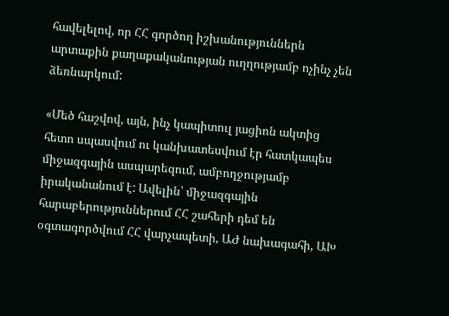հավելելով, որ ՀՀ գործող իշխանություններն արտաքին քաղաքականության ուղղությամբ ոչինչ չեն ձեռնարկում:

«Մեծ հաշվով, այն, ինչ կապիտուլ յացիոն ակտից հետո սպասվում ու կանխատեսվում էր հատկապես միջազգային ասպարեզում, ամբողջությամբ իրականանում է: Ավելին՝ միջազգային հարաբերություններում ՀՀ շահերի դեմ են օգտագործվում ՀՀ վարչապետի, ԱԺ նախագահի, ԱԽ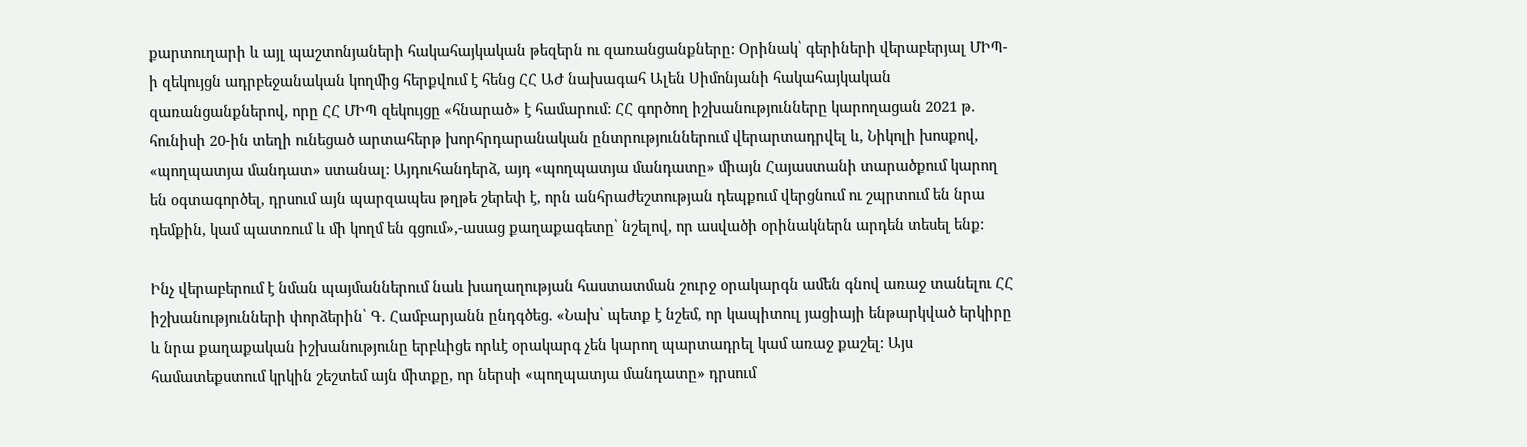քարտուղարի և այլ պաշտոնյաների հակահայկական թեզերն ու զառանցանքները: Օրինակ՝ գերիների վերաբերյալ ՄԻՊ-ի զեկույցն ադրբեջանական կողմից հերքվում է հենց ՀՀ ԱԺ նախագահ Ալեն Սիմոնյանի հակահայկական զառանցանքներով, որը ՀՀ ՄԻՊ զեկույցը «հնարած» է համարում: ՀՀ գործող իշխանությունները կարողացան 2021 թ. հունիսի 20-ին տեղի ունեցած արտահերթ խորհրդարանական ընտրություններում վերարտադրվել և, Նիկոլի խոսքով, «պողպատյա մանդատ» ստանալ: Այդուհանդերձ, այդ «պողպատյա մանդատը» միայն Հայաստանի տարածքում կարող են օգտագործել, դրսում այն պարզապես թղթե շերեփ է, որն անհրաժեշտության դեպքում վերցնում ու շպրտում են նրա դեմքին, կամ պատռում և մի կողմ են գցում»,-ասաց քաղաքագետը՝ նշելով, որ ասվածի օրինակներն արդեն տեսել ենք:

Ինչ վերաբերում է նման պայմաններում նաև խաղաղության հաստատման շուրջ օրակարգն ամեն գնով առաջ տանելու ՀՀ իշխանությունների փորձերին՝ Գ. Համբարյանն ընդգծեց. «Նախ՝ պետք է նշեմ, որ կապիտուլ յացիայի ենթարկված երկիրը և նրա քաղաքական իշխանությունը երբևիցե որևէ օրակարգ չեն կարող պարտադրել կամ առաջ քաշել: Այս համատեքստում կրկին շեշտեմ այն միտքը, որ ներսի «պողպատյա մանդատը» դրսում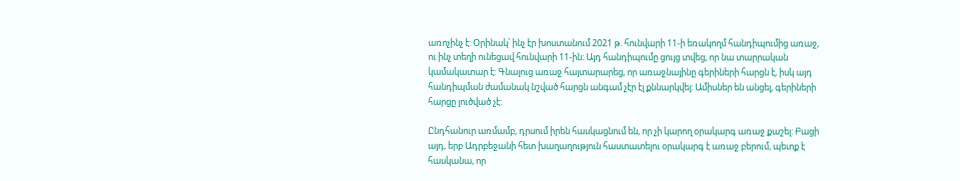առոչինչ է: Օրինակ՝ ինչ էր խոստանում 2021 թ. հունվարի 11-ի եռակողմ հանդիպումից առաջ, ու ինչ տեղի ունեցավ հունվարի 11-ին: Այդ հանդիպումը ցույց տվեց, որ նա տարրական կամակատար է: Գնալուց առաջ հայտարարեց, որ առաջնայինը գերիների հարցն է, իսկ այդ հանդիպման ժամանակ նշված հարցն անգամ չէր էլ քննարկվել: Ամիսներ են անցել, գերիների հարցը լուծված չէ:

Ընդհանուր առմամբ, դրսում իրեն հասկացնում են, որ չի կարող օրակարգ առաջ քաշել: Բացի այդ, երբ Ադրբեջանի հետ խաղաղություն հաստատելու օրակարգ է առաջ բերում, պետք է հասկանա, որ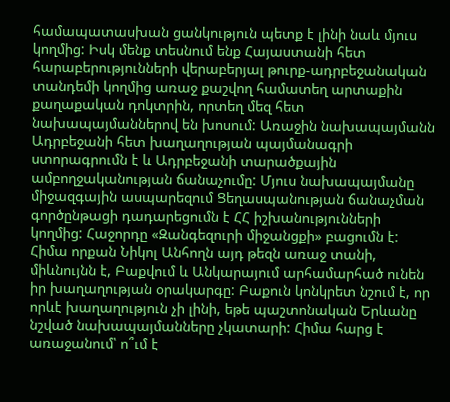համապատասխան ցանկություն պետք է լինի նաև մյուս կողմից: Իսկ մենք տեսնում ենք Հայաստանի հետ հարաբերությունների վերաբերյալ թուրք-ադրբեջանական տանդեմի կողմից առաջ քաշվող համատեղ արտաքին քաղաքական դոկտրին, որտեղ մեզ հետ նախապայմաններով են խոսում: Առաջին նախապայմանն Ադրբեջանի հետ խաղաղության պայմանագրի ստորագրումն է և Ադրբեջանի տարածքային ամբողջականության ճանաչումը: Մյուս նախապայմանը միջազգային ասպարեզում Ցեղասպանության ճանաչման գործընթացի դադարեցումն է ՀՀ իշխանությունների կողմից: Հաջորդը «Զանգեզուրի միջանցքի» բացումն է: Հիմա որքան Նիկոլ Անհողն այդ թեզն առաջ տանի, միևնույնն է, Բաքվում և Անկարայում արհամարհած ունեն իր խաղաղության օրակարգը: Բաքուն կոնկրետ նշում է, որ որևէ խաղաղություն չի լինի, եթե պաշտոնական Երևանը նշված նախապայմանները չկատարի: Հիմա հարց է առաջանում՝ ո՞ւմ է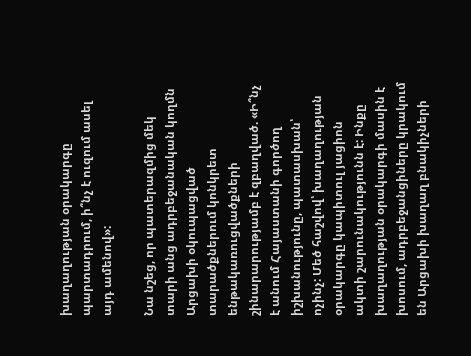խաղաղության օրակարգը պարտադրում, ի՞նչ է ուզում ասել այդ ամենով»:

Նա նշեց, որ պատերազմից մեկ տարի անց ադրբեջանական կողմն Արցախի օկուպացված տարածքներում կոնկրետ ենթակառուցվածքների շինարարությամբ է զբաղված. «Ի՞նչ է անում Հայաստանի գործող իշխանությունը, պատասխան՝ ոչինչ: Մեծ հաշվով՝ խաղաղության օրակարգը կապիտուլ յացիոն ակտի շարունակությունն է: Ինքը խաղաղության օրակարգի մասին է խոսում, ադրբեջանցիները կրակում են Արցախի խաղաղ բնակիչների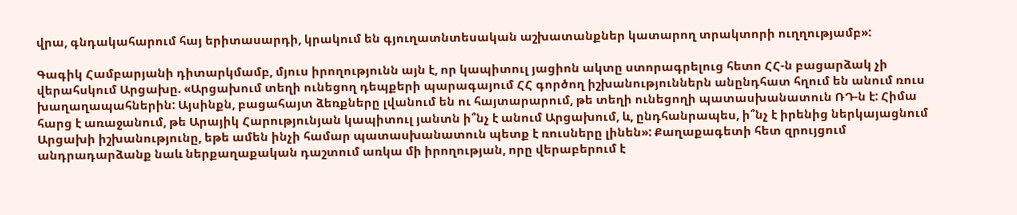վրա, գնդակահարում հայ երիտասարդի, կրակում են գյուղատնտեսական աշխատանքներ կատարող տրակտորի ուղղությամբ»:

Գագիկ Համբարյանի դիտարկմամբ, մյուս իրողությունն այն է, որ կապիտուլ յացիոն ակտը ստորագրելուց հետո ՀՀ-ն բացարձակ չի վերահսկում Արցախը. «Արցախում տեղի ունեցող դեպքերի պարագայում ՀՀ գործող իշխանություններն անընդհատ հղում են անում ռուս խաղաղապահներին: Այսինքն, բացահայտ ձեռքները լվանում են ու հայտարարում, թե տեղի ունեցողի պատասխանատուն ՌԴ-ն է: Հիմա հարց է առաջանում, թե Արայիկ Հարությունյան կապիտուլ յանտն ի՞նչ է անում Արցախում, և, ընդհանրապես, ի՞նչ է իրենից ներկայացնում Արցախի իշխանությունը, եթե ամեն ինչի համար պատասխանատուն պետք է ռուսները լինեն»: Քաղաքագետի հետ զրույցում անդրադարձանք նաև ներքաղաքական դաշտում առկա մի իրողության, որը վերաբերում է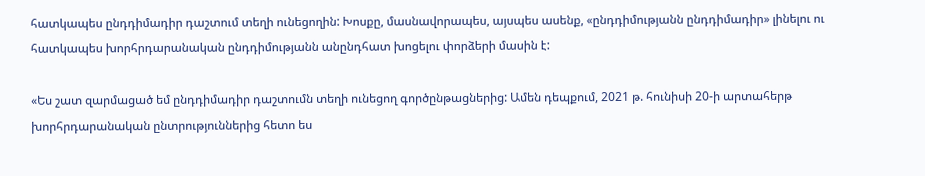հատկապես ընդդիմադիր դաշտում տեղի ունեցողին: Խոսքը, մասնավորապես, այսպես ասենք, «ընդդիմությանն ընդդիմադիր» լինելու ու հատկապես խորհրդարանական ընդդիմությանն անընդհատ խոցելու փորձերի մասին է:

«Ես շատ զարմացած եմ ընդդիմադիր դաշտումն տեղի ունեցող գործընթացներից: Ամեն դեպքում, 2021 թ. հունիսի 20-ի արտահերթ խորհրդարանական ընտրություններից հետո ես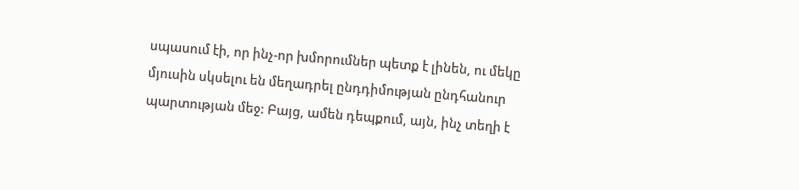սպասում էի, որ ինչ-որ խմորումներ պետք է լինեն, ու մեկը մյուսին սկսելու են մեղադրել ընդդիմության ընդհանուր պարտության մեջ: Բայց, ամեն դեպքում, այն, ինչ տեղի է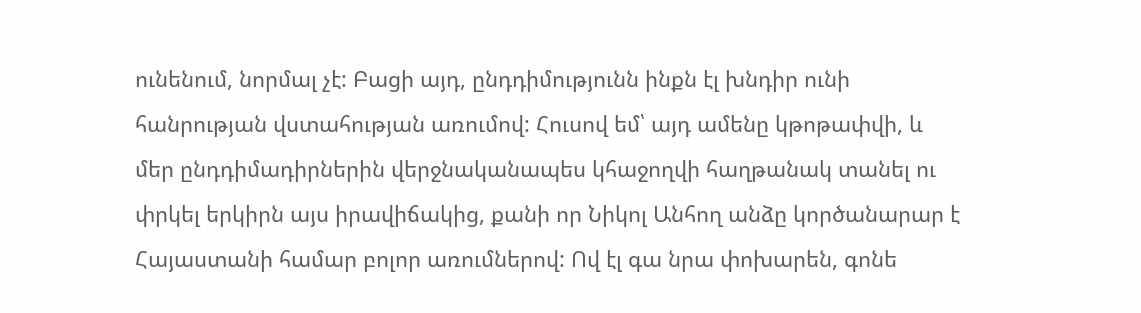ունենում, նորմալ չէ: Բացի այդ, ընդդիմությունն ինքն էլ խնդիր ունի հանրության վստահության առումով: Հուսով եմ՝ այդ ամենը կթոթափվի, և մեր ընդդիմադիրներին վերջնականապես կհաջողվի հաղթանակ տանել ու փրկել երկիրն այս իրավիճակից, քանի որ Նիկոլ Անհող անձը կործանարար է Հայաստանի համար բոլոր առումներով: Ով էլ գա նրա փոխարեն, գոնե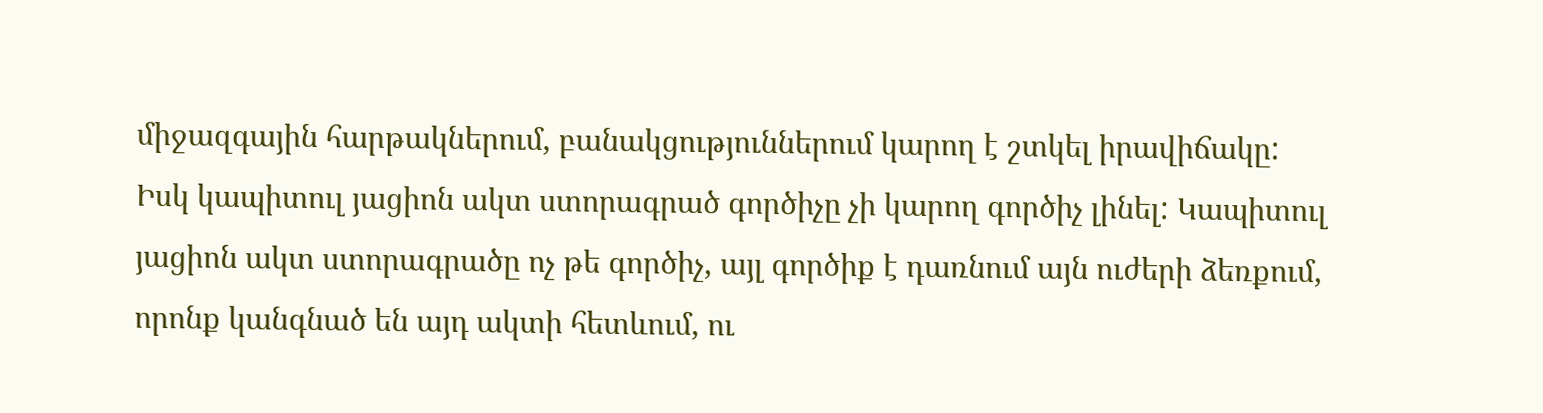միջազգային հարթակներում, բանակցություններում կարող է շտկել իրավիճակը: Իսկ կապիտուլ յացիոն ակտ ստորագրած գործիչը չի կարող գործիչ լինել: Կապիտուլ յացիոն ակտ ստորագրածը ոչ թե գործիչ, այլ գործիք է դառնում այն ուժերի ձեռքում, որոնք կանգնած են այդ ակտի հետևում, ու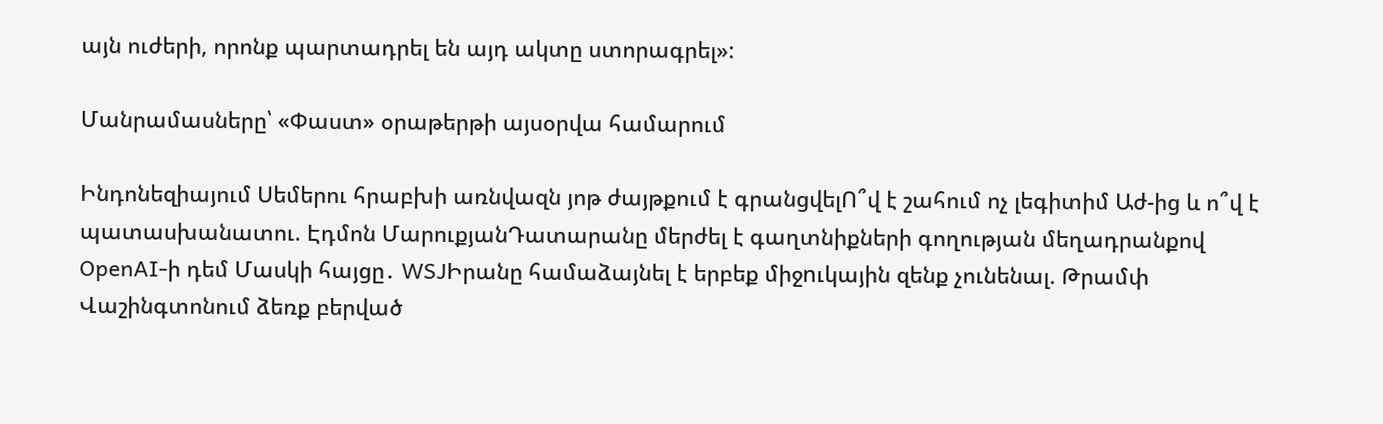այն ուժերի, որոնք պարտադրել են այդ ակտը ստորագրել»:

Մանրամասները՝ «Փաստ» օրաթերթի այսօրվա համարում

Ինդոնեզիայում Սեմերու հրաբխի առնվազն յոթ ժայթքում է գրանցվելՈ՞վ է շահում ոչ լեգիտիմ Աժ-ից և ո՞վ է պատասխանատու. Էդմոն ՄարուքյանԴատարանը մերժել է գաղտնիքների գողության մեղադրանքով OpenAI-ի դեմ Մասկի հայցը․ WSJԻրանը համաձայնել է երբեք միջnւկային զենք չունենալ. Թրամփ Վաշինգտոնում ձեռք բերված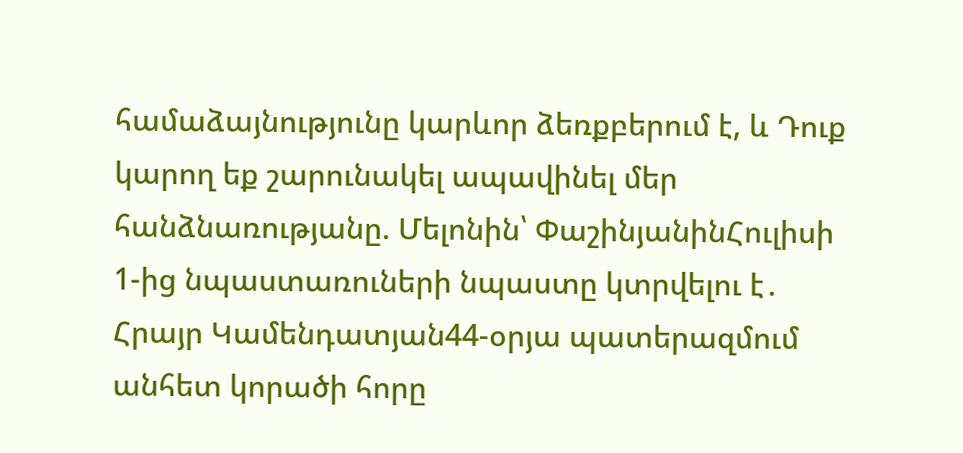համաձայնությունը կարևոր ձեռքբերում է, և Դուք կարող եք շարունակել ապավինել մեր հանձնառությանը. Մելոնին՝ ՓաշինյանինՀուլիսի 1-ից նպաստառուների նպաստը կտրվելու է․ Հրայր Կամենդատյան44-օրյա պատերազմում անհետ կորածի հորը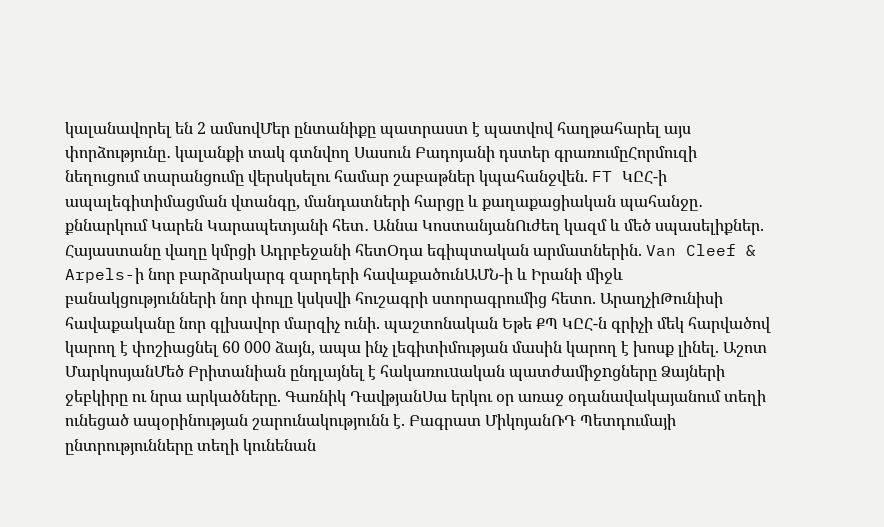կալանավորել են 2 ամսովՄեր ընտանիքը պատրաստ է պատվով հաղթահարել այս փորձությունը․ կալանքի տակ գտնվող Սասուն Բադոյանի դստեր գրառումըՀորմուզի նեղուցում տարանցումը վերսկսելու համար շաբաթներ կպահանջվեն. FT ԿԸՀ-ի ապալեգիտիմացման վտանգը, մանդատների հարցը և քաղաքացիական պահանջը․ քննարկում Կարեն Կարապետյանի հետ․ Աննա ԿոստանյանՈւժեղ կազմ և մեծ սպասելիքներ. Հայաստանը վաղը կմրցի Ադրբեջանի հետՕդա եգիպտական արմատներին. Van Cleef & Arpels-ի նոր բարձրակարգ զարդերի հավաքածունԱՄՆ-ի և Իրանի միջև բանակցությունների նոր փուլը կսկսվի հուշագրի ստորագրումից հետո. ԱրաղչիԹունիսի հավաքականը նոր գլխավոր մարզիչ ունի. պաշտոնական Եթե ՔՊ ԿԸՀ-ն գրիչի մեկ հարվածով կարող է փոշիացնել 60 000 ձայն, ապա ինչ լեգիտիմության մասին կարող է խոսք լինել. Աշոտ ՄարկոսյանՄեծ Բրիտանիան ընդլայնել է հակառուuական պատժամիջnցները Ձայների ջեբկիրը ու նրա արկածները. Գառնիկ ԴավթյանՍա երկու օր առաջ օդանավակայանում տեղի ունեցած ապօրինության շարունակությունն է. Բագրատ ՄիկոյանՌԴ Պետդումայի ընտրությունները տեղի կունենան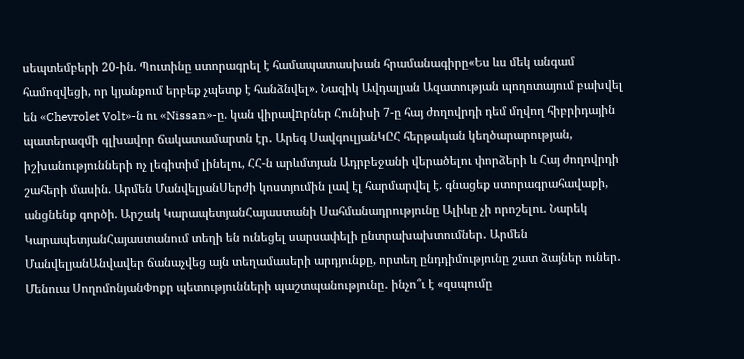սեպտեմբերի 20-ին. Պուտինը ստորագրել է համապատասխան հրամանագիրը«Ես ևս մեկ անգամ համոզվեցի, որ կյանքում երբեք չպետք է հանձնվել». Նազիկ Ավդալյան Ազատության պողոտայում բախվել են «Chevrolet Volt»-ն ու «Nissan»-ը. կան վիրավnրներ Հունիսի 7-ը հայ ժողովրդի դեմ մղվող հիբրիդային պատերազմի գլխավոր ճակատամարտն էր․ Արեգ ՍավգուլյանԿԸՀ հերթական կեղծարարության, իշխանությունների ոչ լեգիտիմ լինելու, ՀՀ-ն արևմտյան Ադրբեջանի վերածելու փորձերի և Հայ ժողովրդի շահերի մասին. Արմեն ՄանվելյանՍերժի կոստյումին լավ էլ հարմարվել է. գնացեք ստորագրահավաքի, անցնենք գործի. Արշակ ԿարապետյանՀայաստանի Սահմանադրությունը Ալիևը չի որոշելու. Նարեկ ԿարապետյանՀայաստանում տեղի են ունեցել սարսափելի ընտրախախտումներ․ Արմեն ՄանվելյանԱնվավեր ճանաչվեց այն տեղամասերի արդյունքը, որտեղ ընդդիմությունը շատ ձայներ ուներ․ Մենուա ՍողոմոնյանՓոքր պետությունների պաշտպանությունը․ ինչո՞ւ է «զսպումը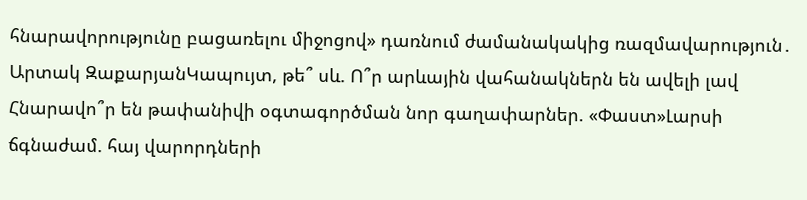հնարավորությունը բացառելու միջոցով» դառնում ժամանակակից ռազմավարություն․ Արտակ ԶաքարյանԿապույտ, թե՞ սև. Ո՞ր արևային վահանակներն են ավելի լավ Հնարավո՞ր են թափանիվի օգտագործման նոր գաղափարներ. «Փաստ»Լարսի ճգնաժամ. հայ վարորդների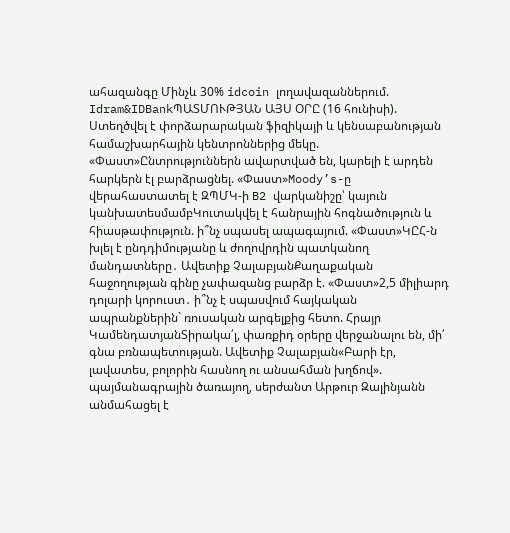ահազանգը Մինչև 30% idcoin լողավազաններում. Idram&IDBankՊԱՏՄՈՒԹՅԱՆ ԱՅՍ ՕՐԸ (16 հունիսի). Ստեղծվել է փորձարարական ֆիզիկայի և կենսաբանության համաշխարհային կենտրոններից մեկը. «Փաստ»Ընտրություններն ավարտված են, կարելի է արդեն հարկերն էլ բարձրացնել. «Փաստ»Moody’s-ը վերահաստատել է ԶՊՄԿ-ի B2 վարկանիշը՝ կայուն կանխատեսմամբԿուտակվել է հանրային հոգնածություն և հիասթափություն. ի՞նչ սպասել ապագայում. «Փաստ»ԿԸՀ-ն խլել է ընդդիմությանը և ժողովրդին պատկանող մանդատները․ Ավետիք ՉալաբյանՔաղաքական հաջողության գինը չափազանց բարձր է. «Փաստ»2,5 միլիարդ դոլարի կորուստ․ ի՞նչ է սպասվում հայկական ապրանքներին` ռուսական արգելքից հետո. Հրայր ԿամենդատյանՏիրակա՛լ, փառքիդ օրերը վերջանալու են, մի՛ գնա բռնապետության. Ավետիք Չալաբյան«Բարի էր, լավատես, բոլորին հասնող ու անսահման խղճով». պայմանագրային ծառայող, սերժանտ Արթուր Զալինյանն անմահացել է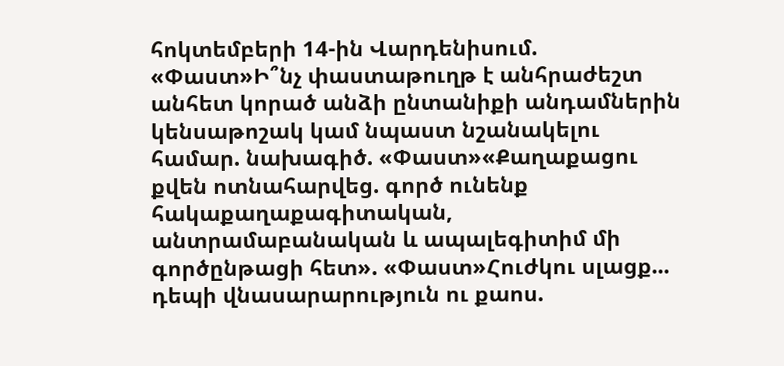հոկտեմբերի 14-ին Վարդենիսում. «Փաստ»Ի՞նչ փաստաթուղթ է անհրաժեշտ անհետ կորած անձի ընտանիքի անդամներին կենսաթոշակ կամ նպաստ նշանակելու համար. նախագիծ. «Փաստ»«Քաղաքացու քվեն ոտնահարվեց. գործ ունենք հակաքաղաքագիտական, անտրամաբանական և ապալեգիտիմ մի գործընթացի հետ». «Փաստ»Հուժկու սլացք... դեպի վնասարարություն ու քաոս.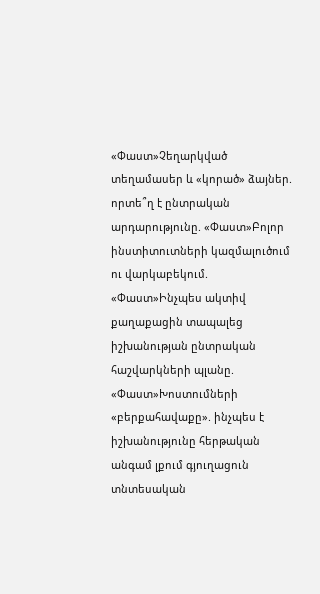«Փաստ»Չեղարկված տեղամասեր և «կորած» ձայներ. որտե՞ղ է ընտրական արդարությունը. «Փաստ»Բոլոր ինստիտուտների կազմալուծում ու վարկաբեկում. «Փաստ»Ինչպես ակտիվ քաղաքացին տապալեց իշխանության ընտրական հաշվարկների պլանը. «Փաստ»Խոստումների «բերքահավաքը». ինչպես է իշխանությունը հերթական անգամ լքում գյուղացուն տնտեսական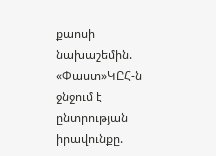քաոսի նախաշեմին. «Փաստ»ԿԸՀ-ն ջնջում է ընտրության իրավունքը.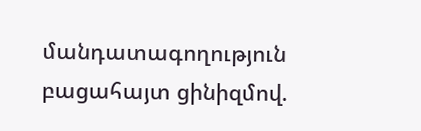մանդատագողություն բացահայտ ցինիզմով.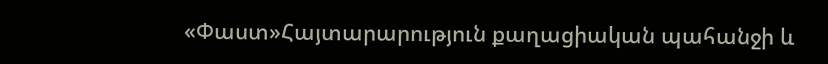«Փաստ»Հայտարարություն քաղացիական պահանջի և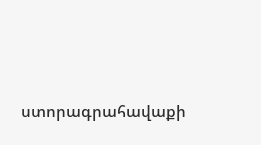ստորագրահավաքի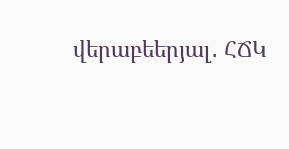վերաբեերյալ․ ՀՃԿ